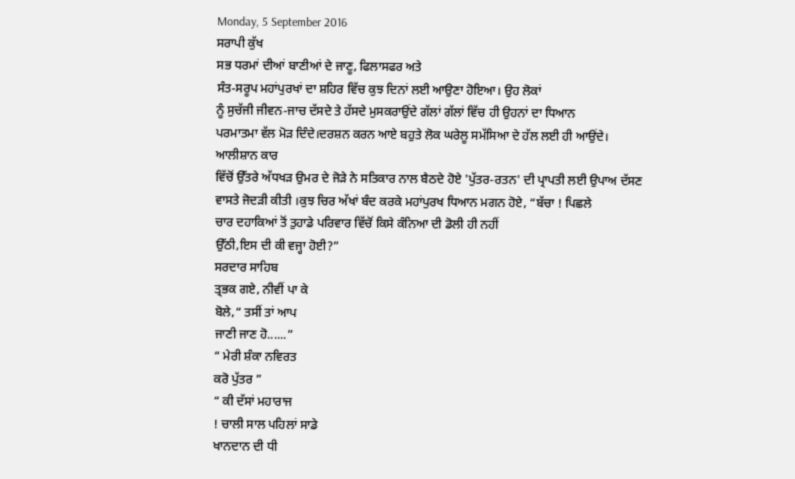Monday, 5 September 2016
ਸਰਾਪੀ ਕੁੱਖ
ਸਭ ਧਰਮਾਂ ਦੀਆਂ ਬਾਣੀਆਂ ਦੇ ਜਾਣੂ, ਫਿਲਾਸਫਰ ਅਤੇ
ਸੰਤ-ਸਰੂਪ ਮਹਾਂਪੁਰਖਾਂ ਦਾ ਸ਼ਹਿਰ ਵਿੱਚ ਕੁਝ ਦਿਨਾਂ ਲਈ ਆਉਣਾ ਹੋਇਆ। ਉਹ ਲੋਕਾਂ
ਨੂੰ ਸੁਚੱਜੀ ਜੀਵਨ-ਜਾਚ ਦੱਸਦੇ ਤੇ ਹੱਸਦੇ ਮੁਸਕਰਾਉਂਦੇ ਗੱਲਾਂ ਗੱਲਾਂ ਵਿੱਚ ਹੀ ਉਹਨਾਂ ਦਾ ਧਿਆਨ
ਪਰਮਾਤਮਾ ਵੱਲ ਮੋੜ ਦਿੰਦੇ।ਦਰਸ਼ਨ ਕਰਨ ਆਏ ਬਹੁਤੇ ਲੋਕ ਘਰੇਲੂ ਸਮੱਸਿਆ ਦੇ ਹੱਲ ਲਈ ਹੀ ਆਉਂਦੇ।
ਆਲੀਸ਼ਾਨ ਕਾਰ
ਵਿੱਚੋਂ ਉੱਤਰੇ ਅੱਧਖੜ ਉਮਰ ਦੇ ਜੋੜੇ ਨੇ ਸਤਿਕਾਰ ਨਾਲ ਬੈਠਦੇ ਹੋਏ 'ਪੁੱਤਰ-ਰਤਨ' ਦੀ ਪ੍ਰਾਪਤੀ ਲਈ ਉਪਾਅ ਦੱਸਣ
ਵਾਸਤੇ ਜੋਦੜੀ ਕੀਤੀ ।ਕੁਝ ਚਿਰ ਅੱਖਾਂ ਬੰਦ ਕਰਕੇ ਮਹਾਂਪੁਰਖ ਧਿਆਨ ਮਗਨ ਹੋਏ, “ਬੱਚਾ ! ਪਿਛਲੇ
ਚਾਰ ਦਹਾਕਿਆਂ ਤੋਂ ਤੁਹਾਡੇ ਪਰਿਵਾਰ ਵਿੱਚੋਂ ਕਿਸੇ ਕੰਨਿਆ ਦੀ ਡੋਲੀ ਹੀ ਨਹੀਂ
ਉੱਠੀ,ਇਸ ਦੀ ਕੀ ਵਜ੍ਹਾ ਹੋਈ?”
ਸਰਦਾਰ ਸਾਹਿਬ
ਤ੍ਰਭਕ ਗਏ, ਨੀਵੀਂ ਪਾ ਕੇ
ਬੋਲੇ,“ ਤਸੀਂ ਤਾਂ ਆਪ
ਜਾਣੀ ਜਾਣ ਹੋ......”
“ ਮੇਰੀ ਸ਼ੰਕਾ ਨਵਿਰਤ
ਕਰੋ ਪੁੱਤਰ ”
“ ਕੀ ਦੱਸਾਂ ਮਹਾਰਾਜ
! ਚਾਲੀ ਸਾਲ ਪਹਿਲਾਂ ਸਾਡੇ
ਖਾਨਦਾਨ ਦੀ ਧੀ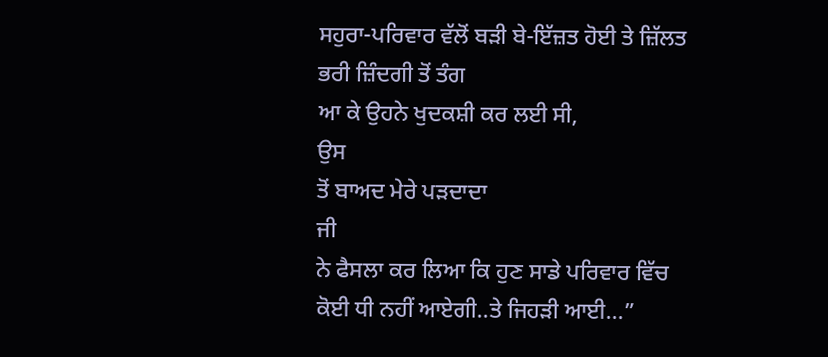ਸਹੁਰਾ-ਪਰਿਵਾਰ ਵੱਲੋਂ ਬੜੀ ਬੇ-ਇੱਜ਼ਤ ਹੋਈ ਤੇ ਜ਼ਿੱਲਤ ਭਰੀ ਜ਼ਿੰਦਗੀ ਤੋਂ ਤੰਗ
ਆ ਕੇ ਉਹਨੇ ਖੁਦਕਸ਼ੀ ਕਰ ਲਈ ਸੀ,
ਉਸ
ਤੋਂ ਬਾਅਦ ਮੇਰੇ ਪੜਦਾਦਾ
ਜੀ
ਨੇ ਫੈਸਲਾ ਕਰ ਲਿਆ ਕਿ ਹੁਣ ਸਾਡੇ ਪਰਿਵਾਰ ਵਿੱਚ ਕੋਈ ਧੀ ਨਹੀਂ ਆਏਗੀ..ਤੇ ਜਿਹੜੀ ਆਈ...”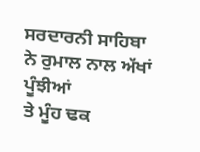ਸਰਦਾਰਨੀ ਸਾਹਿਬਾ
ਨੇ ਰੁਮਾਲ ਨਾਲ ਅੱਖਾਂ
ਪੂੰਝੀਆਂ
ਤੇ ਮੂੰਹ ਢਕ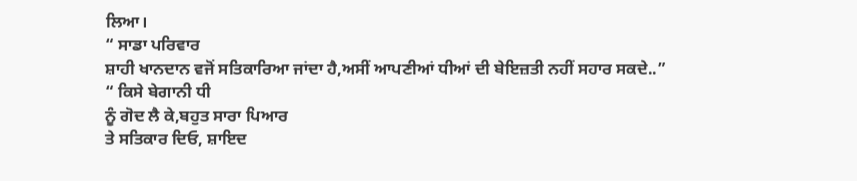ਲਿਆ।
“ ਸਾਡਾ ਪਰਿਵਾਰ
ਸ਼ਾਹੀ ਖਾਨਦਾਨ ਵਜੋਂ ਸਤਿਕਾਰਿਆ ਜਾਂਦਾ ਹੈ,ਅਸੀਂ ਆਪਣੀਆਂ ਧੀਆਂ ਦੀ ਬੇਇਜ਼ਤੀ ਨਹੀਂ ਸਹਾਰ ਸਕਦੇ..”
“ ਕਿਸੇ ਬੇਗਾਨੀ ਧੀ
ਨੂੰ ਗੋਦ ਲੈ ਕੇ,ਬਹੁਤ ਸਾਰਾ ਪਿਆਰ
ਤੇ ਸਤਿਕਾਰ ਦਿਓ, ਸ਼ਾਇਦ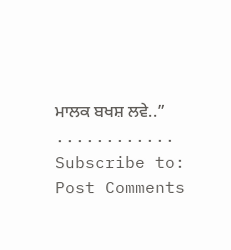ਮਾਲਕ ਬਖਸ਼ ਲਵੇ..”
............
Subscribe to:
Post Comments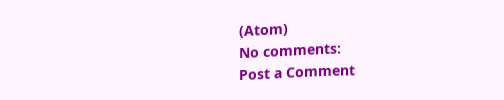(Atom)
No comments:
Post a Comment